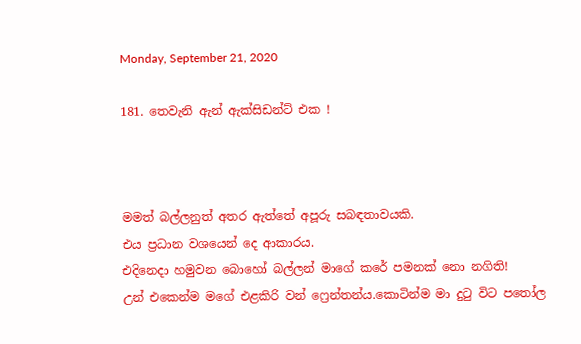Monday, September 21, 2020

181. තෙවැනි ඇන් ඇක්සිඩන්ට් එක !



මමත් බල්ලනුත් අතර ඇත්තේ අපූරු සබඳතාවයකි.
එය ප්‍රධාන වශයෙන් දෙ ආකාරය.
එදිනෙදා හමුවන බොහෝ බල්ලන් මාගේ කරේ පමනක් නො නගිති!
උන් එකෙන්ම මගේ එළකිරි වන් ෆ්‍රෙන්තන්ය.කොටින්ම මා දුටු විට පතෝල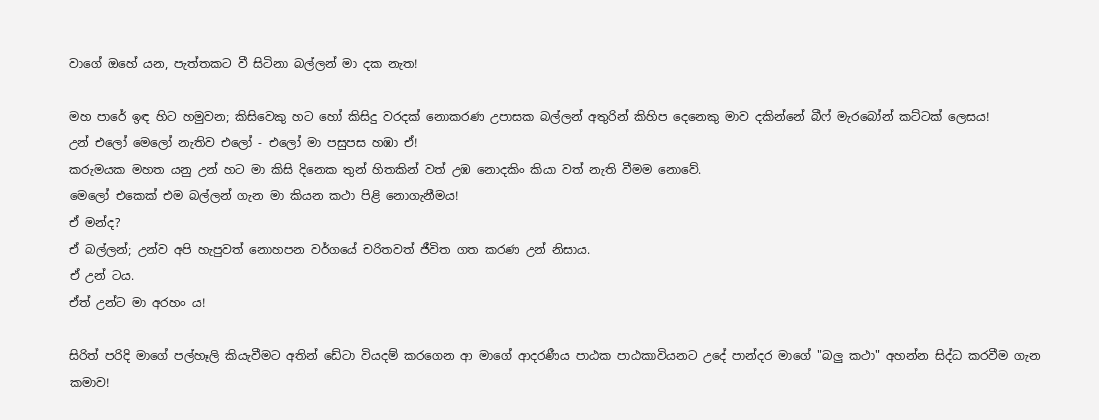වාගේ ඔහේ යන, පැත්තකට වී සිටිනා බල්ලන් මා දක නැත!

මහ පාරේ ඉඳ හිට හමුවන; කිසිවෙකු හට හෝ කිසිදු වරදක් නොකරණ උපාසක බල්ලන් අතුරින් කිහිප දෙනෙකු මාව දකින්නේ බීෆ් මැරබෝන් කට්ටක් ලෙසය!
උන් එලෝ මෙලෝ නැතිව එලෝ - එලෝ මා පසුපස හඹා ඒ!
කරුමයක මහත යනු උන් හට මා කිසි දිනෙක තුන් හිතකින් වත් උඹ නොදකිං කියා වත් නැති වීමම නොවේ.
මෙලෝ එකෙක් එම බල්ලන් ගැන මා කියන කථා පිළි නොගැනීමය!
ඒ මන්ද?
ඒ බල්ලන්; උන්ව අපි හැපුවත් නොහපන වර්ගයේ චරිතවත් ජීවිත ගත කරණ උන් නිසාය.
ඒ උන් ටය.
ඒත් උන්ට මා අරහං ය!

සිරිත් පරිදි මාගේ පල්හෑලි කියැවීමට අතින් ඩේටා වියදම් කරගෙන ආ මාගේ ආදරණීය පාඨක පාඨකාවියනට උදේ පාන්දර මාගේ "බලු කථා" අහන්න සිද්ධ කරවීම ගැන කමාව!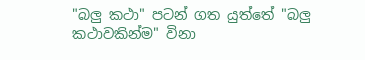"බලු කථා" පටන් ගත යුත්තේ "බලු කථාවකින්ම" විනා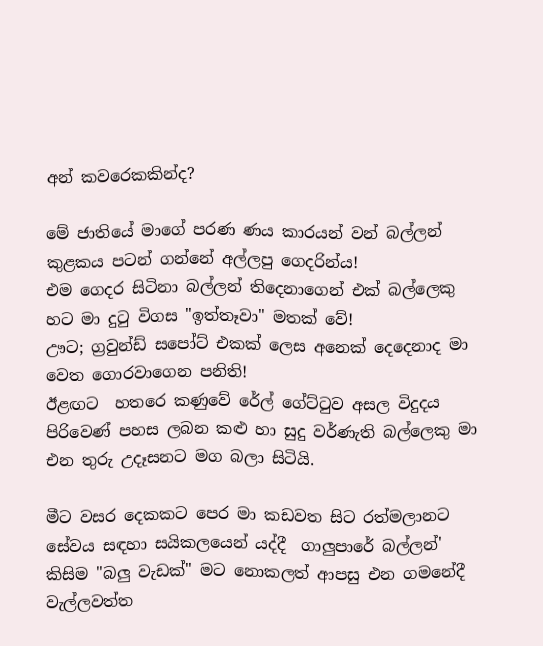අන් කවරෙකකින්ද?

මේ ජාතියේ මාගේ පරණ ණය කාරයන් වන් බල්ලන් කුළකය පටන් ගන්නේ අල්ලපු ගෙදරින්ය!
එම ගෙදර සිටිනා බල්ලන් තිදෙනාගෙන් එක් බල්ලෙකු හට මා දුටු විගස "ඉත්තෑවා" මතක් වේ!
ඌට; ග්‍රවුන්ඩ් සපෝට් එකක් ලෙස අනෙක් දෙදෙනාද මා වෙත ගොරවාගෙන පනිති!
ඊළඟට  හතරෙ කණුවේ රේල් ගේට්ටුව අසල විදුදය පිරිවෙණ් පහස ලබන කළු හා සුදු වර්ණැති බල්ලෙකු මා එන තුරු උදෑසනට මග බලා සිටියි.

මීට වසර දෙකකට පෙර මා කඩවත සිට රත්මලානට සේවය සඳහා සයිකලයෙන් යද්දී  ගාලුපාරේ බල්ලන්' කිසිම "බලු වැඩක්" මට නොකලත් ආපසු එන ගමනේදී වැල්ලවත්ත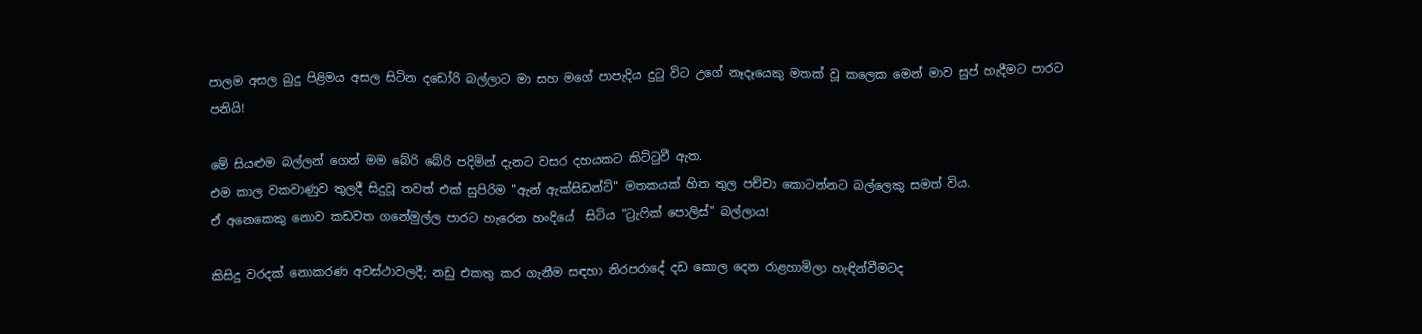පාලම අසල බුදු පිළිමය අසල සිටින දඩෝරි බල්ලාට මා සහ මගේ පාපැදිය දුටු විට උගේ නෑදෑයෙකු මතක් වූ කලෙක මෙන් මාව සුප් හැදීමට පාරට පනියි!

මේ සියළුම බල්ලන් ගෙන් මම බේරි බේරි පදිමින් දැනට වසර දහයකට කිට්ටුවී ඇත.
එම කාල වකවාණුව තුලදී සිදුවූ තවත් එක් සුපිරිම "ඇන් ඇක්සිඩන්ට්" මතකයක් හිත තුල පච්චා කොටන්නට බල්ලෙකු සමත් විය.
ඒ අනෙකෙකු නොව කඩවත ගනේමුල්ල පාරට හැරෙන හංදියේ  සිටිය "ට්‍රැෆික් පොලිස්" බල්ලාය!

කිසිදු වරදක් නොකරණ අවස්ථාවලදී; නඩු එකතු කර ගැනීම සඳහා නිරපරාදේ දඩ කොල දෙන රාළහාමිලා හැඳින්වීමටද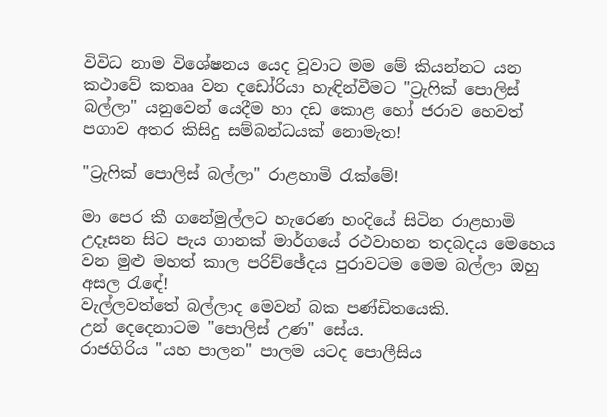විවිධ නාම විශේෂනය යෙද වූවාට මම මේ කියන්නට යන කථාවේ කතෲ වන දඩෝරියා හැඳින්වීමට "ට්‍රැෆික් පොලිස් බල්ලා" යනුවෙන් යෙදීම හා දඩ කොළ හෝ ජරාව හෙවත් පගාව අතර කිසිදු සම්බන්ධයක් නොමැත!

"ට්‍රැෆික් පොලිස් බල්ලා" රාළහාමි රැක්මේ!

මා පෙර කී ගනේමුල්ලට හැරෙණ හංදියේ සිටින රාළහාමි උදෑසන සිට පැය ගානක් මාර්ගයේ රථවාහන තදබදය මෙහෙය වන මුළු මහත් කාල පරිච්ඡේදය පුරාවටම මෙම බල්ලා ඔහු අසල රැඳේ!
වැල්ලවත්තේ බල්ලාද මෙවන් බක පණ්ඩිතයෙකි.
උන් දෙදෙනාටම "පොලිස් උණ" සේය.
රාජගිරිය "යහ පාලන" පාලම යටද පොලීසිය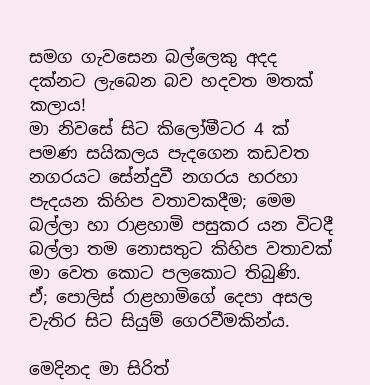සමග ගැවසෙන බල්ලෙකු අදද දක්නට ලැබෙන බව හදවත මතක් කලාය!
මා නිවසේ සිට කිලෝමීටර 4 ක් පමණ සයිකලය පැදගෙන කඩවත නගරයට සේන්දුවී නගරය හරහා පැදයන කිහිප වතාවකදීම; මෙම බල්ලා හා රාළහාමි පසුකර යන විටදී බල්ලා තම නොසතුට කිහිප වතාවක් මා වෙත කොට පලකොට තිබුණි.
ඒ; පොලිස් රාළහාමිගේ දෙපා අසල වැතිර සිට සියුම් ගෙරවීමකින්ය.

මෙදිනද මා සිරිත්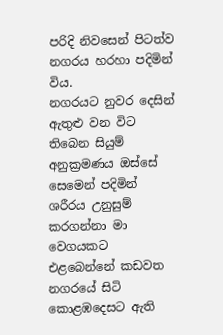පරිදි නිවසෙන් පිටත්ව නගරය හරහා පදිමින් විය.
නගරයට නුවර දෙසින් ඇතුළු වන විට තිබෙන සියුම් අනුක්‍රමණය ඔස්සේ සෙමෙන් පදිමින් ශරීරය උනුසුම් කරගන්නා මා වෙගයකට එළබෙන්නේ කඩවත නගරයේ සිටි කොළඹදෙසට ඇති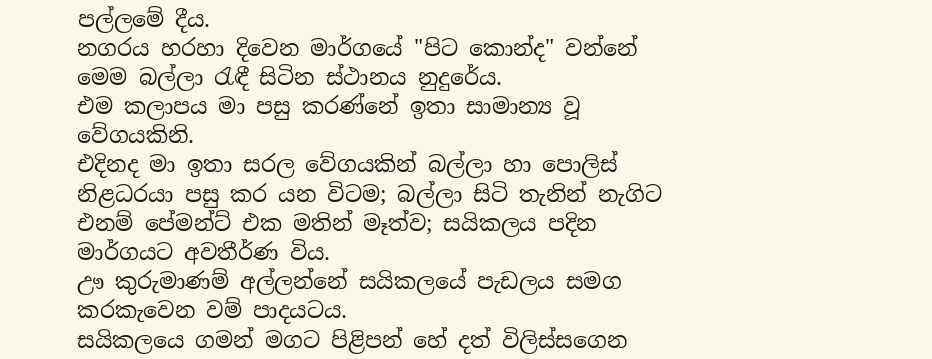පල්ලමේ දීය.
නගරය හරහා දිවෙන මාර්ගයේ "පිට කොන්ද" වන්නේ මෙම බල්ලා රැඳී සිටින ස්ථානය නුදුරේය.
එම කලාපය මා පසු කරණ්නේ ඉතා සාමාන්‍ය වූ වේගයකිනි.
එදිනද මා ඉතා සරල වේගයකින් බල්ලා හා පොලිස් නිළධරයා පසු කර යන විටම; බල්ලා සිටි තැනින් නැගිට  එනම් පේමන්ට් එක මතින් මෑත්ව; සයිකලය පදින මාර්ගයට අවතීර්ණ විය.
ඌ කුරුමාණම් අල්ලන්නේ සයිකලයේ පැඩලය සමග කරකැවෙන වම් පාදයටය.
සයිකලයෙ ගමන් මගට පිළිපන් හේ දත් විලිස්සගෙන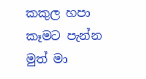කකුල හපා කෑමට පැන්න මුත් මා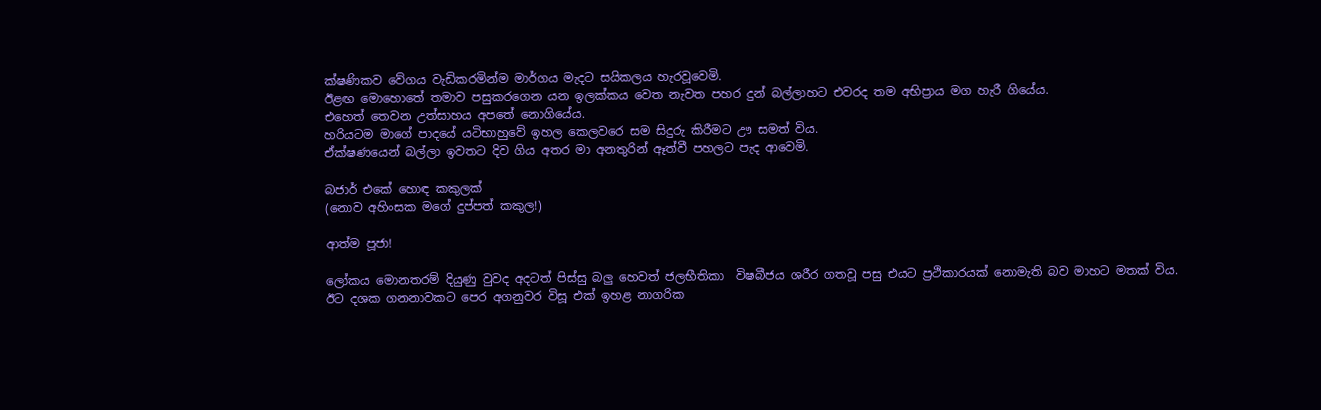ක්ෂණිකව වේගය වැඩිකරමින්ම මාර්ගය මැදට සයිකලය හැරවූවෙමි.
ඊළඟ මොහොතේ තමාව පසුකරගෙන යන ඉලක්කය වෙත නැවත පහර දුන් බල්ලාහට එවරද තම අභිප්‍රාය මග හැරී ගියේය.
එහෙත් තෙවන උත්සාහය අපතේ නොගියේය.
හරියටම මාගේ පාදයේ යටිභාහුවේ ඉහල කෙලවරෙ සම සිදුරු කිරීමට ඌ සමත් විය.
ඒක්ෂණයෙන් බල්ලා ඉවතට දිව ගිය අතර මා අනතුරින් ඈත්වී පහලට පැද ආවෙමි.

බජාර් එකේ හොඳ කකුලක්
(නොව අහිංසක මගේ දුප්පත් කකුල!)

ආත්ම පූජා!

ලෝකය මොනතරම් දියුණු වුවද අදටත් පිස්සු බලු හෙවත් ජලභීතිකා  විෂබීජය ශරීර ගතවූ පසු එයට ප්‍රථිකාරයක් නොමැති බව මාහට මතක් විය.
ඊට දශක ගනනාවකට පෙර අගනුවර විසූ එක් ඉහළ නාගරික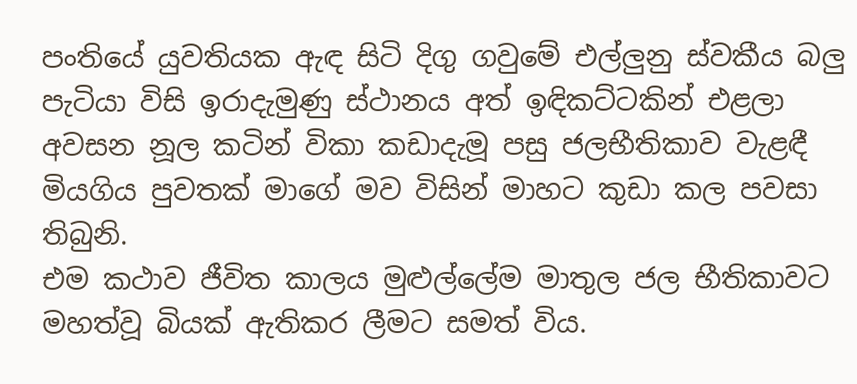පංතියේ යුවතියක ඇඳ සිටි දිගු ගවුමේ එල්ලුනු ස්වකීය බලු පැටියා විසි ඉරාදැමුණු ස්ථානය අත් ඉඳිකට්ටකින් එළලා අවසන නූල කටින් විකා කඩාදැමූ පසු ජලභීතිකාව වැළඳී මියගිය පුවතක් මාගේ මව විසින් මාහට කුඩා කල පවසා තිබුනි.
එම කථාව ජීවිත කාලය මුළුල්ලේම මාතුල ජල භීතිකාවට මහත්වූ බියක් ඇතිකර ලීමට සමත් විය.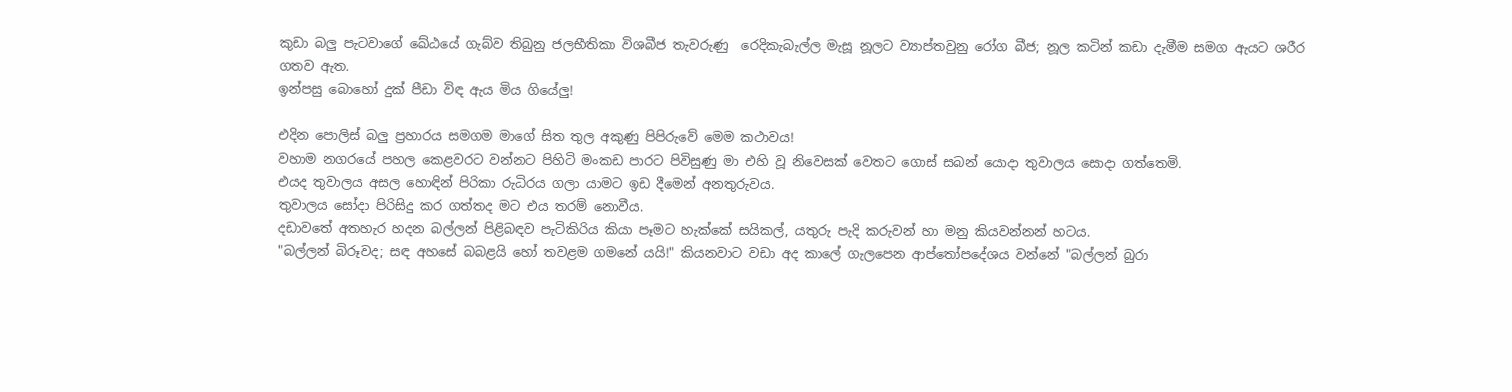කුඩා බලු පැටවාගේ ඛේඨයේ ගැබ්ව තිබුනු ජලභීතිකා විශබීජ තැවරුණු  රෙදිකැබැල්ල මැසූ නූලට ව්‍යාප්තවුනු රෝග බීජ; නූල කටින් කඩා දැමීම සමග ඇයට ශරීර ගතව ඇත.
ඉන්පසු බොහෝ දුක් පීඩා විඳ ඇය මිය ගියේලු!

එදින පොලිස් බලු ප්‍රහාරය සමගම මාගේ සිත තුල අකුණු පිපිරුවේ මෙම කථාවය!
වහාම නගරයේ පහල කෙළවරට වන්නට පිහිටි මංකඩ පාරට පිවිසුණු මා එහි වූ නිවෙසක් වෙතට ගොස් සබන් යොදා තුවාලය සොදා ගත්තෙමි.
එයද තුවාලය අසල හොඳින් පිරිකා රුධිරය ගලා යාමට ඉඩ දීමෙන් අනතුරුවය.
තුවාලය සෝදා පිරිසිදු කර ගත්තද මට එය තරම් නොවීය.
දඩාවතේ අතහැර හදන බල්ලන් පිළිබඳව පැටිකිරිය කියා පෑමට හැක්කේ සයිකල්, යතුරු පැදි කරුවන් හා මනු කියවන්නන් හටය.
"බල්ලන් බිරූවද; සඳ අහසේ බබළයි හෝ තවළම ගමනේ යයි!" කියනවාට වඩා අද කාලේ ගැලපෙන ආප්තෝපදේශය වන්නේ "බල්ලන් බුරා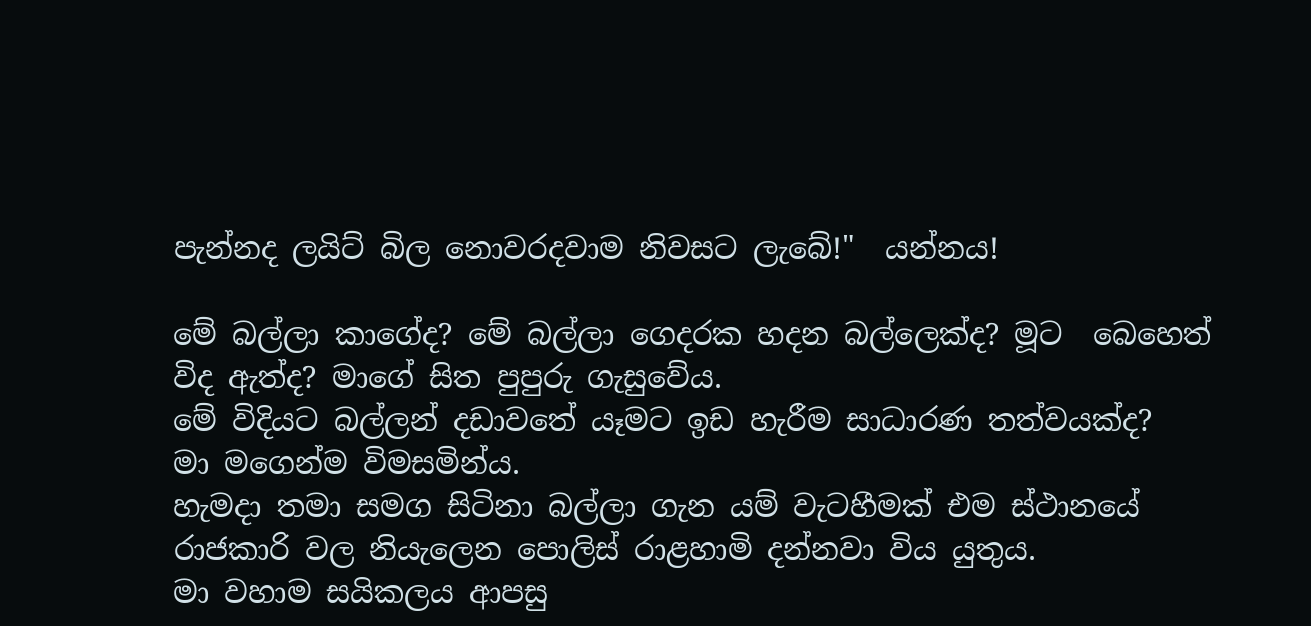පැන්නද ලයිට් බිල නොවරදවාම නිවසට ලැබේ!"  යන්නය!

මේ බල්ලා කාගේද? මේ බල්ලා ගෙදරක හදන බල්ලෙක්ද? මූට  බෙහෙත් විද ඇත්ද? මාගේ සිත පුපුරු ගැසුවේය.
මේ විදියට බල්ලන් දඩාවතේ යෑමට ඉඩ හැරීම සාධාරණ තත්වයක්ද?
මා මගෙන්ම විමසමින්ය.
හැමදා තමා සමග සිටිනා බල්ලා ගැන යම් වැටහීමක් එම ස්ථානයේ රාජකාරි වල නියැලෙන පොලිස් රාළහාමි දන්නවා විය යුතුය.
මා වහාම සයිකලය ආපසු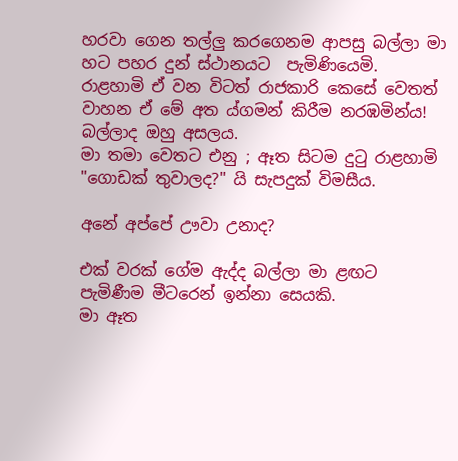හරවා ගෙන තල්ලු කරගෙනම ආපසු බල්ලා මා හට පහර දුන් ස්ථානයට  පැමිණියෙමි.
රාළහාමි ඒ වන විටත් රාජකාරි කෙසේ වෙතත් වාහන ඒ මේ අත ය්ගමන් කිරීම නරඹමින්ය!
බල්ලාද ඔහු අසලය.
මා තමා වෙතට එනු ; ඈත සිටම දුටු රාළහාමි
"ගොඩක් තුවාලද?" යි සැපදුක් විමසීය.

අනේ අප්පේ ඌවා උනාද?

එක් වරක් ගේම ඇද්ද බල්ලා මා ළඟට පැමිණීම මීටරෙන් ඉන්නා සෙයකි.
මා ඈත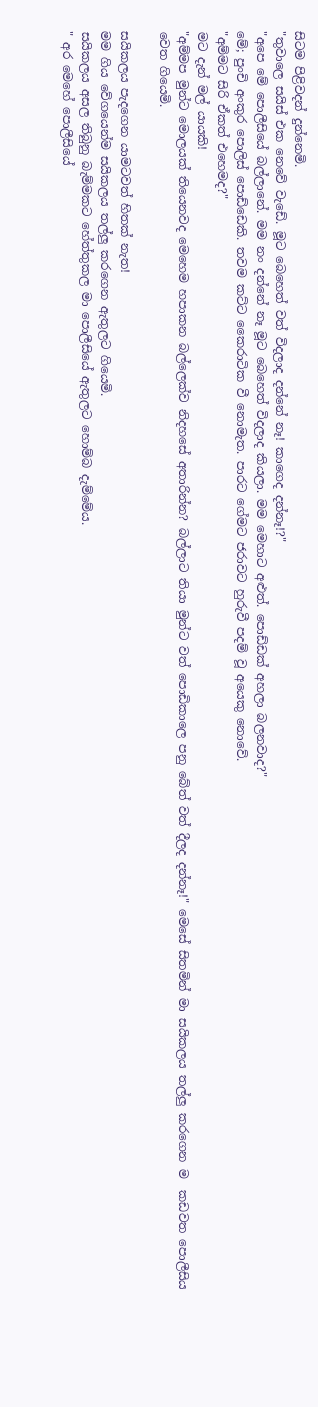සිටම පිළිවදන් දුන්නෙමි.
"තුවාලෙ සයිස් එක නෙවේ වැඩේ. මූට බෙහෙත් වත් විදලාද දන්නේ නෑ! කාගෙද දන්නෑ!?"
"අපෙ මේ පොලීසියේ බල්ලානේ. මම නං දන්නේ නෑ මූට බෙහෙත් විදලාද කියලා. මම මෙහාට අළුත්. පොඩ්ඩක් අහලා බලනවාද?"
මේ; පුංචි අංකුර පොලිස් පොඩ්ඩෙකි. තවම කට්ට කෛරාටික වී නොමැත. පාරට ගේමට ජරාවට හුරුවී පදම් වූ අයෙකු නොවේ.
"අම්මට සිරි ඒකත් එහෙමද?"
මට දැන් මල් යායකි!
"අම්මප මුන්ට මොලයක් තියෙනවද මෙහෙම හපාකන බල්ලෙක්ව නිදහසේ අතාරින්න? බල්ලාට තියා මුන්ට වත් පොඩිකාලෙ පනු බේත් වත් දීලද දන්නෑ!" මෙසේ සිතමින් මා සයිකලය තල්ලු කරගෙන ම  කඩවත පොලීසිය වෙත ගියෙමි.

සයිකලය පැදගෙන යාමටවත් හිතක් නැත!
මම ගිය වේගයෙන්ම සයිකලය තල්ලු කරගෙන ඇතුලට ගියෙමි.
සයිකලය අසල තිබුනු බැම්මකට හේත්තුකල මා පොලීසියේ ඇතුලට හොම්බ දැම්මේය.
" අර මෙහේ පොලීසියේ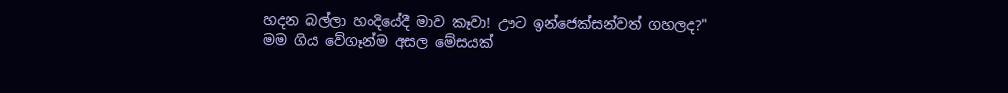හදන බල්ලා හංදියේදී මාව කෑවා! ඌට ඉන්ජෙක්සන්වත් ගහලද?"
මම ගිය වේගෑන්ම අසල මේසයක්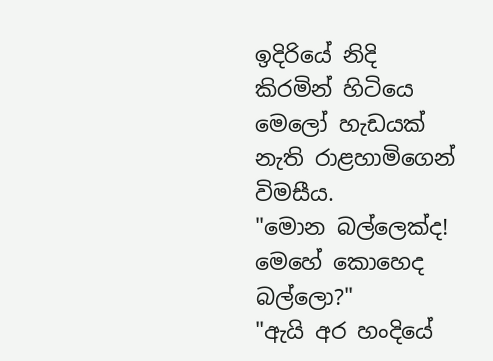ඉදිරියේ නිදි කිරමින් හිටියෙ මෙලෝ හැඩයක් නැති රාළහාමිගෙන් විමසීය.
"මොන බල්ලෙක්ද! මෙහේ කොහෙද බල්ලො?"
"ඇයි අර හංදියේ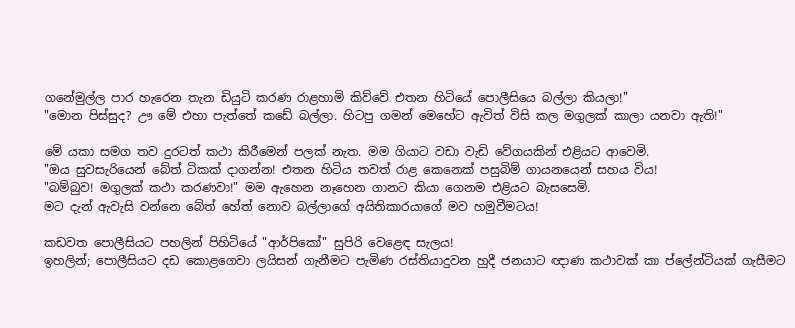ගනේමුල්ල පාර හැරෙන තැන ඩියුටි කරණ රාළහාමි කිව්වේ එතන හිටියේ පොලීසියෙ බල්ලා කියලා!"
"මොන පිස්සුද? ඌ මේ එහා පැත්තේ කඩේ බල්ලා. හිටපු ගමන් මෙහේට ඇවිත් විසි කල මගුලක් කාලා යනවා ඇති!"

මේ යකා සමග තව දුරටත් කථා කිරීමෙන් පලක් නැත. මම ගියාට වඩා වැඩි වේගයකින් එළියට ආවෙමි.
"ඔය සුවසැරියෙන් බේත් ටිකක් දාගන්න! එතන හිටිය තවත් රාළ කෙනෙක් පසුබිම් ගායනයෙන් සහය විය!
"බම්බුව! මගුලක් කථා කරණවා!" මම ඇහෙන නෑහෙන ගානට කියා ගෙනම එළියට බැසසෙමි.
මට දැන් ඇවැසි වන්නෙ බේත් හේත් නොව බල්ලාගේ අයිතිකාරයාගේ මව හමුවීමටය!

කඩවත පොලීසියට පහලින් පිහිටියේ "ආර්පිකෝ" සුපිරි වෙළෙඳ සැලය!
ඉහලින්; පොලීසියට දඩ කොළගෙවා ලයිසන් ගැනීමට පැමිණ රස්තියාදුවන හුදී ජනයාට ඥාණ කථාවක් කා ප්ලේන්ටියක් ගැසීමට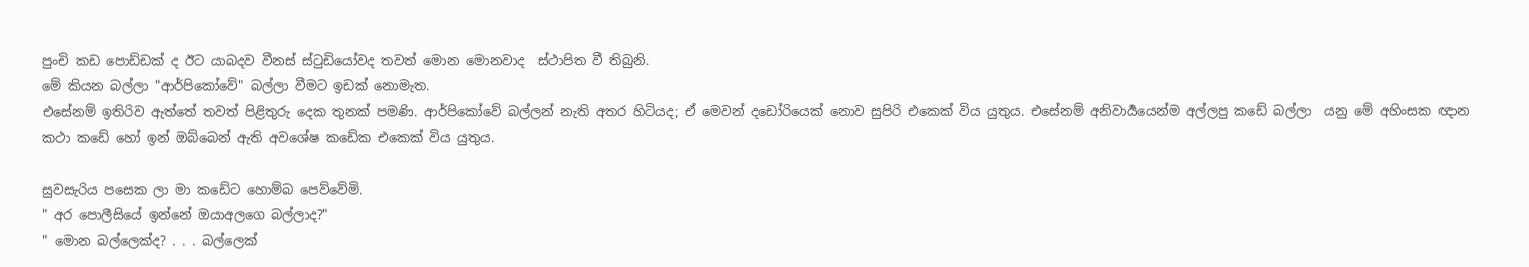පුංචි කඩ පොඩ්ඩක් ද ඊට යාබදව වීනස් ස්ටුඩියෝවද තවත් මොන මොනවාද  ස්ථාපිත වී තිබුනි.
මේ කියන බල්ලා "ආර්පිකෝවේ" බල්ලා වීමට ඉඩක් නොමැත.
එසේනම් ඉතිරිව ඇත්තේ තවත් පිළිතුරු දෙක තුනක් පමණි. ආර්පිකෝවේ බල්ලන් නැති අතර හිටියද; ඒ මෙවන් දඩෝරියෙක් නොව සුපිරි එකෙක් විය යුතුය. එසේනම් අනිවාර්‍යයෙන්ම අල්ලපු කඩේ බල්ලා  යනු මේ අහිංසක ඥාන කථා කඩේ හෝ ඉන් ඔබ්බෙන් ඇති අවශේෂ කඩේක එකෙක් විය යුතුය.

සුවසැරිය පසෙක ලා මා කඩේට හොම්බ පෙව්වේමි.
" අර පොලීසියේ ඉන්නේ ඔයාඅලගෙ බල්ලාද?"
" මොන බල්ලෙක්ද? . . . බල්ලෙක්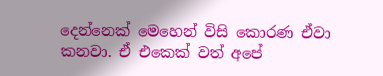දෙන්නෙක් මෙහෙන් විසි කොරණ ඒවා කනවා. ඒ එකෙක් වත් අපේ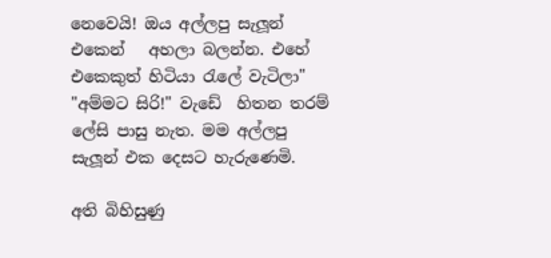නෙවෙයි! ඔය අල්ලපු සැලූන් එකෙන්   අහලා බලන්න. එහේ එකෙකුත් හිටියා රැලේ වැටිලා"
"අම්මට සිරි!" වැඩේ  හිතන තරම් ලේසි පාසු නැත. මම අල්ලපු සැලූන් එක දෙසට හැරුණෙමි.

අති බිහිසුණු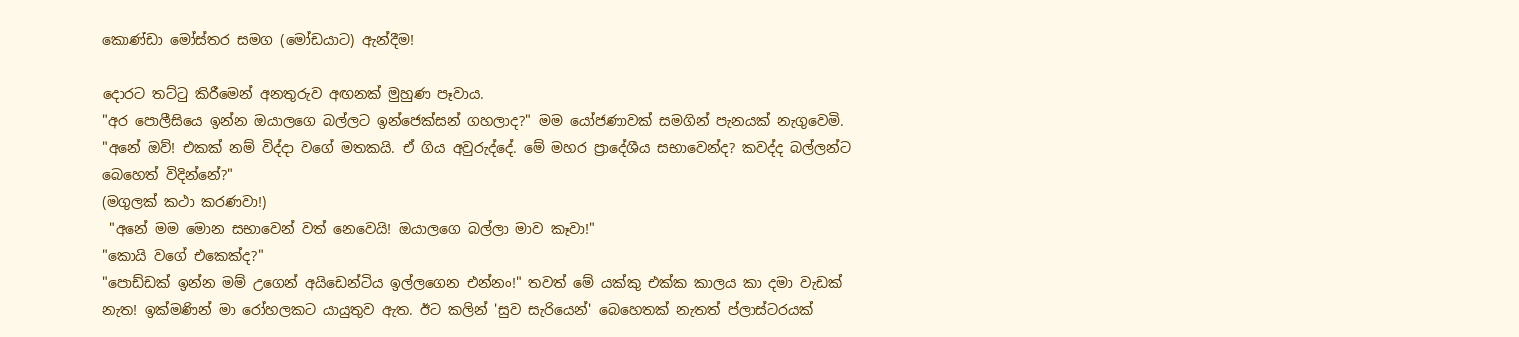කොණ්ඩා මෝස්තර සමග (මෝඩයාට) ඇන්දීම!

දොරට තට්ටු කිරීමෙන් අනතුරුව අඟනක් මුහුණ පෑවාය.
"අර පොලීසියෙ ඉන්න ඔයාලගෙ බල්ලට ඉන්ජෙක්සන් ගහලාද?" මම යෝජණාවක් සමගින් පැනයක් නැගුවෙමි.
"අනේ ඔව්! එකක් නම් විද්දා වගේ මතකයි. ඒ ගිය අවුරුද්දේ. මේ මහර ප්‍රාදේශීය සභාවෙන්ද? කවද්ද බල්ලන්ට බෙහෙත් විදින්නේ?"
(මගුලක් කථා කරණවා!)
 "අනේ මම මොන සභාවෙන් වත් නෙවෙයි! ඔයාලගෙ බල්ලා මාව කෑවා!"
"කොයි වගේ එකෙක්ද?"
"පොඩ්ඩක් ඉන්න මම් උගෙන් අයිඩෙන්ටිය ඉල්ලගෙන එන්නං!" තවත් මේ යක්කු එක්ක කාලය කා දමා වැඩක් නැත! ඉක්මණින් මා රෝහලකට යායුතුව ඇත. ඊට කලින් 'සුව සැරියෙන්' බෙහෙතක් නැතත් ප්ලාස්ටරයක්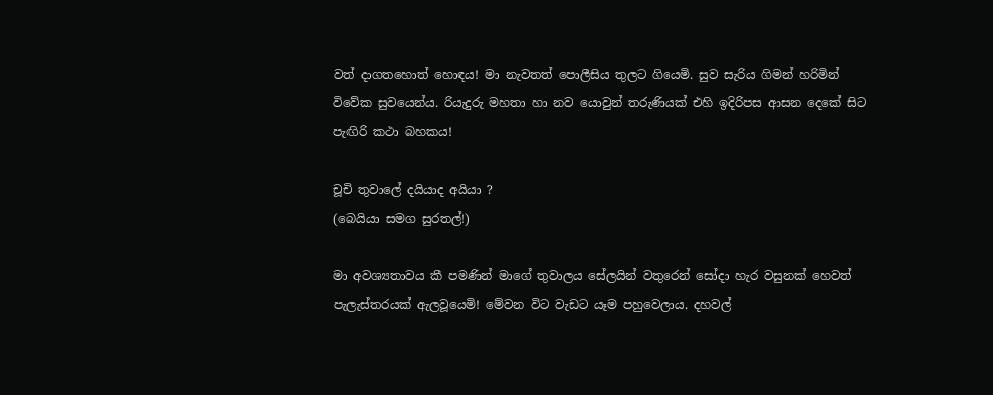වත් දාගතහොත් හොඳය! මා නැවතත් පොලීසිය තුලට ගියෙමි. සුව සැරිය ගිමන් හරිමින් විවේක සුවයෙන්ය. රියැදුරු මහතා හා නව යොවුන් තරුණියක් එහි ඉදිරිපස ආසන දෙකේ සිට පැඟිරි කථා බහකය!

චූචි තුවාලේ දයියාද අයියා ?
(බෙයියා සමග සුරතල්!)

මා අවශ්‍යතාවය කී පමණින් මාගේ තුවාලය සේලයින් වතුරෙන් සෝදා හැර වසුනක් හෙවත් පැලැස්තරයක් ඇලවූයෙමි! මේවන විට වැඩට යෑම පහුවෙලාය. දහවල්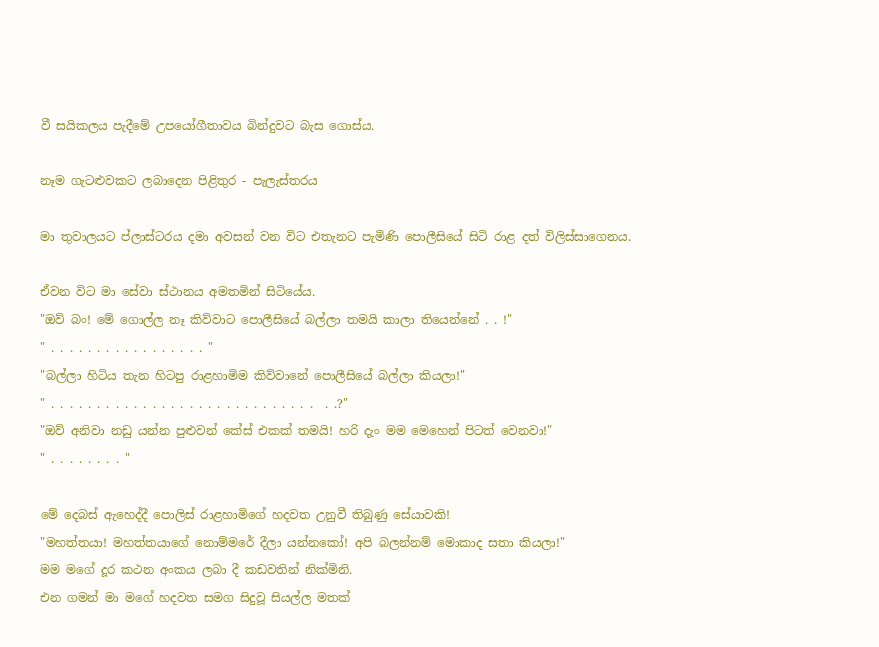වී සයිකලය පැදීමේ උපයෝගීතාවය බින්දුවට බැස ගොස්ය.

නෑම ගැටළුවකට ලබාදෙන පිළිතුර - පැලැස්තරය

මා තුවාලයට ප්ලාස්ටරය දමා අවසන් වන විට එතැනට පැමිණි පොලීසියේ සිටි රාළ දත් විලිස්සාගෙනය.

ඒවන විට මා සේවා ස්ථානය අමතමින් සිටියේය.
"ඔව් බං! මේ ගොල්ල නෑ කිව්වාට පොලීසියේ බල්ලා තමයි කාලා තියෙන්නේ . . !"
" . . . . . . . . . . . . . . . . . "
"බල්ලා හිටිය තැන හිටපු රාළහාමිම කිව්වානේ පොලීසියේ බල්ලා කියලා!"
" . . . . . . . . . . . . . . . . . . . . . . . . . . . . .  . .?"
"ඔව් අනිවා නඩු යන්න පුළුවන් කේස් එකක් තමයි! හරි දැං මම මෙහෙන් පිටත් වෙනවා!"
" . . . . . . . . "

මේ දෙබස් ඇහෙද්දී පොලිස් රාළහාමිගේ හදවත උනුවී තිබුණු සේයාවකි!
"මහත්තයා! මහත්තයාගේ නොම්මරේ දීලා යන්නකෝ! අපි බලන්නම් මොකාද සතා කියලා!"
මම මගේ දූර කථන අංකය ලබා දී කඩවතින් නික්මිනි.
එන ගමන් මා මගේ හදවත සමග සිදුවූ සියල්ල මතක්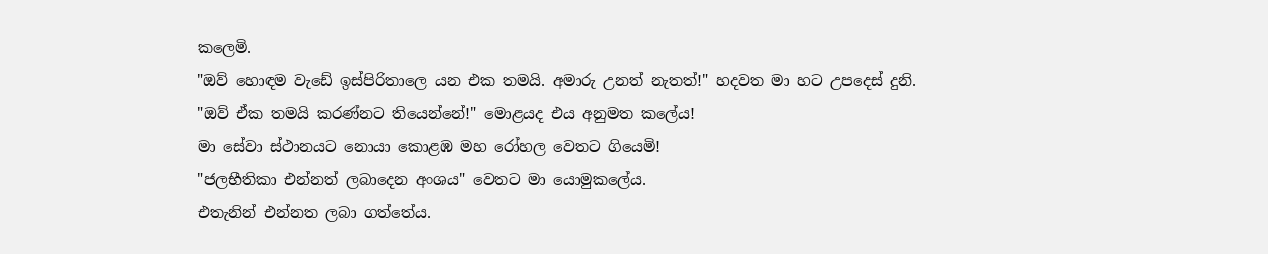කලෙමි.
"ඔව් හොඳම වැඩේ ඉස්පිරිතාලෙ යන එක තමයි. අමාරු උනත් නැතත්!" හදවත මා හට උපදෙස් දුනි.
"ඔව් ඒක තමයි කරණ්නට තියෙන්නේ!" මොළයද එය අනුමත කලේය!
මා සේවා ස්ථානයට නොයා කොළඹ මහ රෝහල වෙතට ගියෙමි!
"ජලභීතිකා එන්නත් ලබාදෙන අංශය" වෙතට මා යොමුකලේය.
එතැනින් එන්නත ලබා ගත්තේය.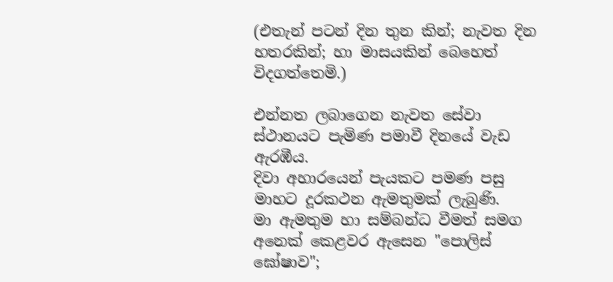(එතැන් පටන් දින තුන කින්; නැවත දින හතරකින්; හා මාසයකින් බෙහෙත් විදගත්තෙමි.)

එන්නත ලබාගෙන නැවත සේවා ස්ථානයට පැමිණ පමාවී දිනයේ වැඩ ඇරඹීය.
දිවා අහාරයෙන් පැයකට පමණ පසු මාහට දූරකථන ඇමතුමක් ලැබුණි.
මා ඇමතුම හා සම්බන්ධ වීමත් සමග අනෙක් කෙළවර ඇසෙන "පොලිස් ඝෝෂාව";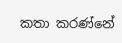කතා කරණ්නේ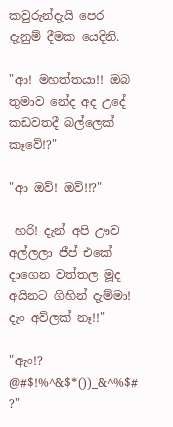කවුරුන්දැයි පෙර දැනුම් දීමක යෙදිනි.

"ආ! මහත්තයා!! ඔබ තුමාව නේද අද උදේ කඩවතදී බල්ලෙක් කෑවේ!?"

"ආ ඔව්! ඔව්!!?"

 හරි! දැන් අපි ඌව අල්ලලා ජීප් එකේ දාගෙන වත්තල මූද අයිනට ගිහින් දැම්මා! දැං අව්ලක් නෑ!!"

"ඇං!? @#$!%^&$*())_&^%$# ?"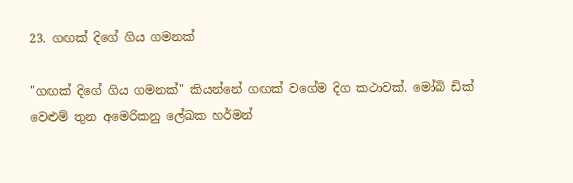23. ගඟක් දිගේ ගිය ගමනක්

"ගඟක් දිගේ ගිය ගමනක්" කියන්නේ ගඟක් වගේම දිග කථාවක්. මෝබි ඩික් වෙළුම් තුන අමෙරිකනු ලේඛක හර්මන්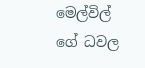මෙල්විල් ගේ ධවල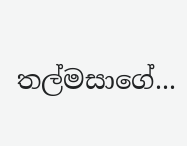තල්මසාගේ...